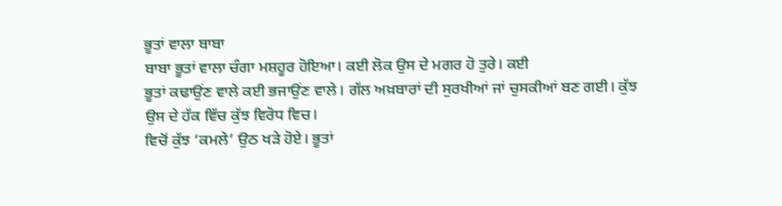ਭੂਤਾਂ ਵਾਲਾ ਬਾਬਾ
ਬਾਬਾ ਭੂਤਾਂ ਵਾਲਾ ਚੰਗਾ ਮਸ਼ਹੂਰ ਹੋਇਆ। ਕਈ ਲੋਕ ਉਸ ਦੇ ਮਗਰ ਹੋ ਤੁਰੇ। ਕਈ
ਭੂਤਾਂ ਕਢਾਉਂਣ ਵਾਲੇ ਕਈ ਭਜਾਉਂਣ ਵਾਲੇ। ਗੱਲ ਅਖ਼ਬਾਰਾਂ ਦੀ ਸੁਰਖੀਆਂ ਜਾਂ ਚੁਸਕੀਆਂ ਬਣ ਗਈ। ਕੁੱਝ
ਉਸ ਦੇ ਹੱਕ ਵਿੱਚ ਕੁੱਝ ਵਿਰੋਧ ਵਿਚ।
ਵਿਚੋਂ ਕੁੱਝ ‘ਕਮਲੇ’ ਉਠ ਖੜੇ ਹੋਏ। ਭੂਤਾਂ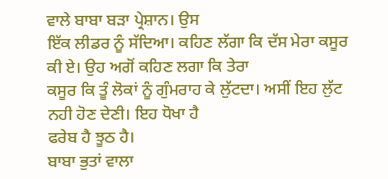ਵਾਲੇ ਬਾਬਾ ਬੜਾ ਪ੍ਰੇਸ਼ਾਨ। ਉਸ
ਇੱਕ ਲੀਡਰ ਨੂੰ ਸੱਦਿਆ। ਕਹਿਣ ਲੱਗਾ ਕਿ ਦੱਸ ਮੇਰਾ ਕਸੂਰ ਕੀ ਏ। ਉਹ ਅਗੋਂ ਕਹਿਣ ਲਗਾ ਕਿ ਤੇਰਾ
ਕਸੂਰ ਕਿ ਤੂੰ ਲੋਕਾਂ ਨੂੰ ਗੁੰਮਰਾਹ ਕੇ ਲੁੱਟਦਾ। ਅਸੀਂ ਇਹ ਲੁੱਟ ਨਹੀ ਹੋਣ ਦੇਣੀ। ਇਹ ਧੋਖਾ ਹੈ
ਫਰੇਬ ਹੈ ਝੂਠ ਹੈ।
ਬਾਬਾ ਭੁਤਾਂ ਵਾਲਾ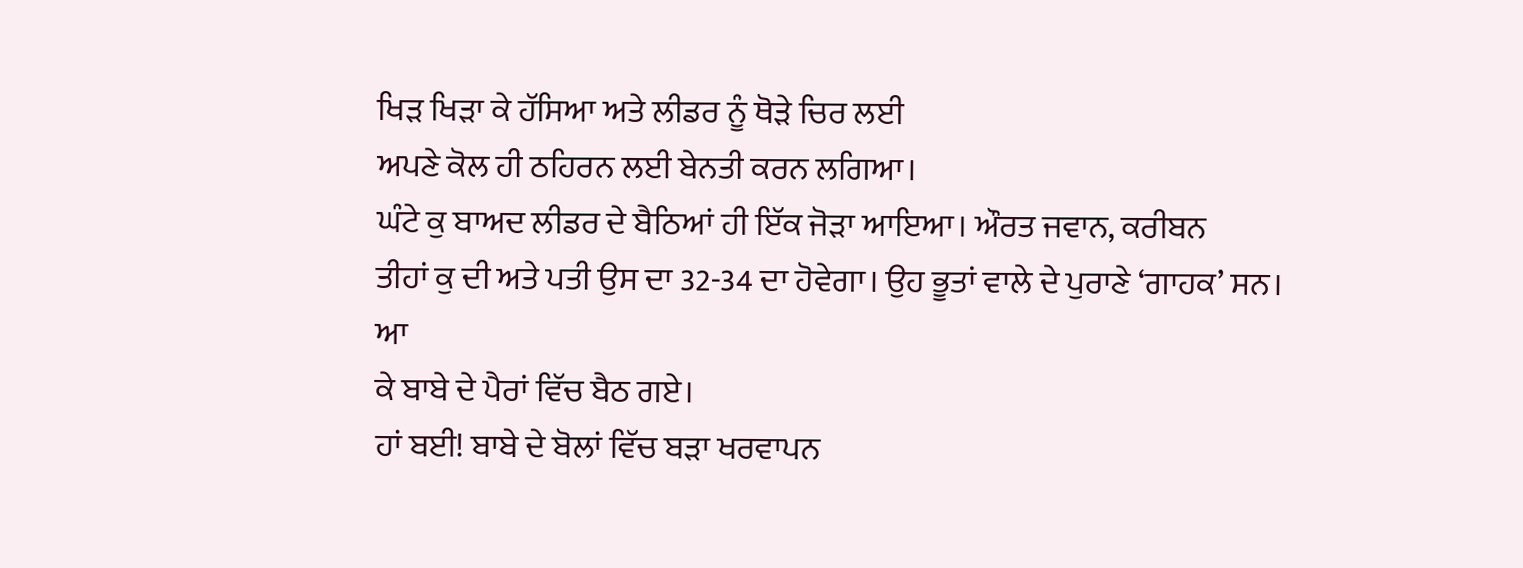ਖਿੜ ਖਿੜਾ ਕੇ ਹੱਸਿਆ ਅਤੇ ਲੀਡਰ ਨੂੰ ਥੋੜੇ ਚਿਰ ਲਈ
ਅਪਣੇ ਕੋਲ ਹੀ ਠਹਿਰਨ ਲਈ ਬੇਨਤੀ ਕਰਨ ਲਗਿਆ।
ਘੰਟੇ ਕੁ ਬਾਅਦ ਲੀਡਰ ਦੇ ਬੈਠਿਆਂ ਹੀ ਇੱਕ ਜੋੜਾ ਆਇਆ। ਔਰਤ ਜਵਾਨ, ਕਰੀਬਨ
ਤੀਹਾਂ ਕੁ ਦੀ ਅਤੇ ਪਤੀ ਉਸ ਦਾ 32-34 ਦਾ ਹੋਵੇਗਾ। ਉਹ ਭੂਤਾਂ ਵਾਲੇ ਦੇ ਪੁਰਾਣੇ ‘ਗਾਹਕ’ ਸਨ। ਆ
ਕੇ ਬਾਬੇ ਦੇ ਪੈਰਾਂ ਵਿੱਚ ਬੈਠ ਗਏ।
ਹਾਂ ਬਈ! ਬਾਬੇ ਦੇ ਬੋਲਾਂ ਵਿੱਚ ਬੜਾ ਖਰਵਾਪਨ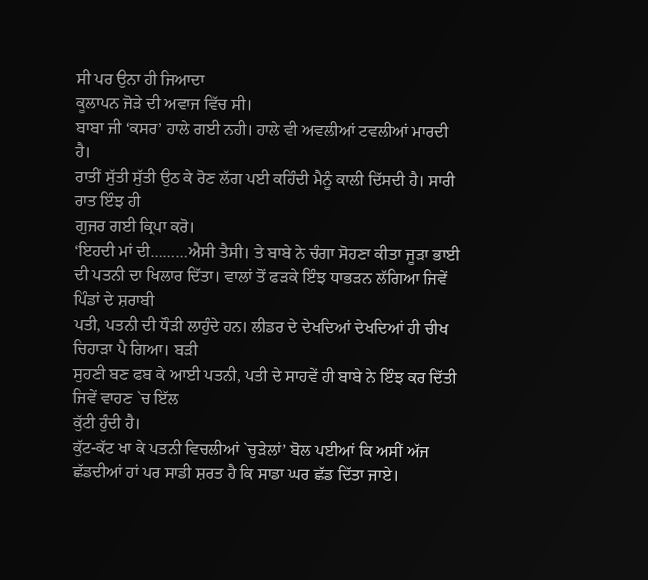ਸੀ ਪਰ ਉਨਾ ਹੀ ਜਿਆਦਾ
ਕੂਲਾਪਨ ਜੋੜੇ ਦੀ ਅਵਾਜ ਵਿੱਚ ਸੀ।
ਬਾਬਾ ਜੀ ‘ਕਸਰ’ ਹਾਲੇ ਗਈ ਨਹੀ। ਹਾਲੇ ਵੀ ਅਵਲੀਆਂ ਟਵਲੀਆਂ ਮਾਰਦੀ ਹੈ।
ਰਾਤੀਂ ਸੁੱਤੀ ਸੁੱਤੀ ਉਠ ਕੇ ਰੋਣ ਲੱਗ ਪਈ ਕਹਿੰਦੀ ਮੈਨੂੰ ਕਾਲੀ ਦਿੱਸਦੀ ਹੈ। ਸਾਰੀ ਰਾਤ ਇੰਝ ਹੀ
ਗੁਜਰ ਗਈ ਕ੍ਰਿਪਾ ਕਰੋ।
‘ਇਹਦੀ ਮਾਂ ਦੀ………ਐਸੀ ਤੈਸੀ। ਤੇ ਬਾਬੇ ਨੇ ਚੰਗਾ ਸੋਹਣਾ ਕੀਤਾ ਜੂੜਾ ਭਾਈ
ਦੀ ਪਤਨੀ ਦਾ ਖਿਲਾਰ ਦਿੱਤਾ। ਵਾਲਾਂ ਤੋਂ ਫੜਕੇ ਇੰਝ ਧਾਭੜਨ ਲੱਗਿਆ ਜਿਵੇਂ ਪਿੰਡਾਂ ਦੇ ਸ਼ਰਾਬੀ
ਪਤੀ, ਪਤਨੀ ਦੀ ਧੌੜੀ ਲਾਹੁੰਦੇ ਹਨ। ਲੀਡਰ ਦੇ ਦੇਖਦਿਆਂ ਦੇਖਦਿਆਂ ਹੀ ਚੀਖ ਚਿਹਾੜਾ ਪੈ ਗਿਆ। ਬੜੀ
ਸੁਹਣੀ ਬਣ ਫਬ ਕੇ ਆਈ ਪਤਨੀ, ਪਤੀ ਦੇ ਸਾਹਵੇਂ ਹੀ ਬਾਬੇ ਨੇ ਇੰਝ ਕਰ ਦਿੱਤੀ ਜਿਵੇਂ ਵਾਹਣ `ਚ ਇੱਲ
ਕੁੱਟੀ ਹੁੰਦੀ ਹੈ।
ਕੁੱਟ-ਕੱਟ ਖਾ ਕੇ ਪਤਨੀ ਵਿਚਲੀਆਂ `ਚੁੜੇਲਾਂ’ ਬੋਲ ਪਈਆਂ ਕਿ ਅਸੀਂ ਅੱਜ
ਛੱਡਦੀਆਂ ਹਾਂ ਪਰ ਸਾਡੀ ਸ਼ਰਤ ਹੈ ਕਿ ਸਾਡਾ ਘਰ ਛੱਡ ਦਿੱਤਾ ਜਾਏ।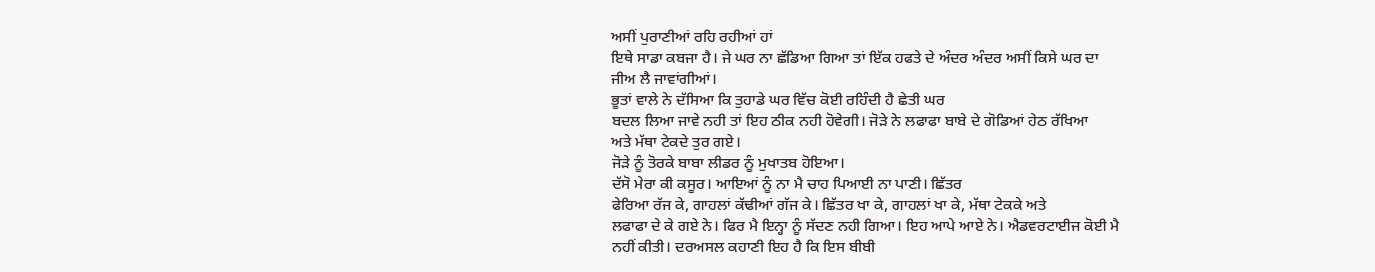ਅਸੀਂ ਪੁਰਾਣੀਆਂ ਰਹਿ ਰਹੀਆਂ ਹਾਂ
ਇਥੇ ਸਾਡਾ ਕਬਜਾ ਹੈ। ਜੇ ਘਰ ਨਾ ਛੱਡਿਆ ਗਿਆ ਤਾਂ ਇੱਕ ਹਫਤੇ ਦੇ ਅੰਦਰ ਅੰਦਰ ਅਸੀਂ ਕਿਸੇ ਘਰ ਦਾ
ਜੀਅ ਲੈ ਜਾਵਾਂਗੀਆਂ।
ਭੂਤਾਂ ਵਾਲੇ ਨੇ ਦੱਸਿਆ ਕਿ ਤੁਹਾਡੇ ਘਰ ਵਿੱਚ ਕੋਈ ਰਹਿੰਦੀ ਹੈ ਛੇਤੀ ਘਰ
ਬਦਲ ਲਿਆ ਜਾਵੇ ਨਹੀ ਤਾਂ ਇਹ ਠੀਕ ਨਹੀ ਹੋਵੇਗੀ। ਜੋੜੇ ਨੇ ਲਫਾਫਾ ਬਾਬੇ ਦੇ ਗੋਡਿਆਂ ਹੇਠ ਰੱਖਿਆ
ਅਤੇ ਮੱਥਾ ਟੇਕਦੇ ਤੁਰ ਗਏ।
ਜੋੜੇ ਨੂੰ ਤੋਰਕੇ ਬਾਬਾ ਲੀਡਰ ਨੂੰ ਮੁਖਾਤਬ ਹੋਇਆ।
ਦੱਸੋ ਮੇਰਾ ਕੀ ਕਸੂਰ। ਆਇਆਂ ਨੂੰ ਨਾ ਮੈ ਚਾਹ ਪਿਆਈ ਨਾ ਪਾਣੀ। ਛਿੱਤਰ
ਫੇਰਿਆ ਰੱਜ ਕੇ, ਗਾਹਲਾਂ ਕੱਢੀਆਂ ਗੱਜ ਕੇ। ਛਿੱਤਰ ਖਾ ਕੇ, ਗਾਹਲਾਂ ਖਾ ਕੇ, ਮੱਥਾ ਟੇਕਕੇ ਅਤੇ
ਲਫਾਫਾ ਦੇ ਕੇ ਗਏ ਨੇ। ਫਿਰ ਮੈ ਇਨ੍ਹਾ ਨੂੰ ਸੱਦਣ ਨਹੀ ਗਿਆ। ਇਹ ਆਪੇ ਆਏ ਨੇ। ਐਡਵਰਟਾਈਜ ਕੋਈ ਮੈ
ਨਹੀਂ ਕੀਤੀ। ਦਰਅਸਲ ਕਹਾਣੀ ਇਹ ਹੈ ਕਿ ਇਸ ਬੀਬੀ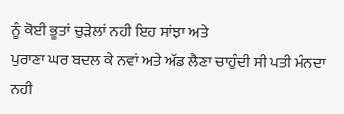ਨੂੰ ਕੋਈ ਭੂਤਾਂ ਚੁੜੇਲਾਂ ਨਹੀ ਇਹ ਸਾਂਝਾ ਅਤੇ
ਪੁਰਾਣਾ ਘਰ ਬਦਲ ਕੇ ਨਵਾਂ ਅਤੇ ਅੱਡ ਲੈਣਾ ਚਾਹੁੰਦੀ ਸੀ ਪਤੀ ਮੰਨਦਾ ਨਹੀ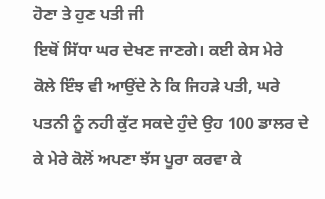ਹੋਣਾ ਤੇ ਹੁਣ ਪਤੀ ਜੀ
ਇਥੋਂ ਸਿੱਧਾ ਘਰ ਦੇਖਣ ਜਾਣਗੇ। ਕਈ ਕੇਸ ਮੇਰੇ ਕੋਲੇ ਇੰਝ ਵੀ ਆਉਂਦੇ ਨੇ ਕਿ ਜਿਹੜੇ ਪਤੀ, ਘਰੇ
ਪਤਨੀ ਨੂੰ ਨਹੀ ਕੁੱਟ ਸਕਦੇ ਹੁੰਦੇ ਉਹ 100 ਡਾਲਰ ਦੇ ਕੇ ਮੇਰੇ ਕੋਲੋਂ ਅਪਣਾ ਝੱਸ ਪੂਰਾ ਕਰਵਾ ਕੇ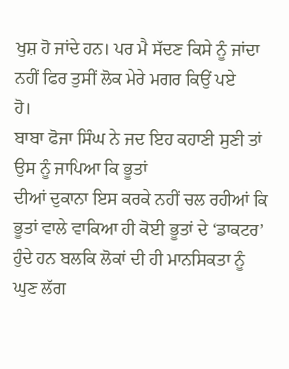ਖੁਸ਼ ਹੋ ਜਾਂਦੇ ਹਨ। ਪਰ ਮੈ ਸੱਦਣ ਕਿਸੇ ਨੂੰ ਜਾਂਦਾ ਨਹੀਂ ਫਿਰ ਤੁਸੀਂ ਲੋਕ ਮੇਰੇ ਮਗਰ ਕਿਉਂ ਪਏ
ਹੋ।
ਬਾਬਾ ਫੋਜਾ ਸਿੰਘ ਨੇ ਜਦ ਇਹ ਕਹਾਣੀ ਸੁਣੀ ਤਾਂ ਉਸ ਨੂੰ ਜਾਪਿਆ ਕਿ ਭੂਤਾਂ
ਦੀਆਂ ਦੁਕਾਨਾ ਇਸ ਕਰਕੇ ਨਹੀਂ ਚਲ ਰਹੀਆਂ ਕਿ ਭੂਤਾਂ ਵਾਲੇ ਵਾਕਿਆ ਹੀ ਕੋਈ ਭੂਤਾਂ ਦੇ ‘ਡਾਕਟਰ’
ਹੁੰਦੇ ਹਨ ਬਲਕਿ ਲੋਕਾਂ ਦੀ ਹੀ ਮਾਨਸਿਕਤਾ ਨੂੰ ਘੁਣ ਲੱਗ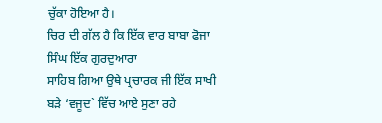ਚੁੱਕਾ ਹੋਇਆ ਹੈ।
ਚਿਰ ਦੀ ਗੱਲ ਹੈ ਕਿ ਇੱਕ ਵਾਰ ਬਾਬਾ ਫੋਜਾ ਸਿੰਘ ਇੱਕ ਗੁਰਦੁਆਰਾ
ਸਾਹਿਬ ਗਿਆ ਉਥੇ ਪ੍ਰਚਾਰਕ ਜੀ ਇੱਕ ਸਾਖੀ ਬੜੇ ‘ਵਜੂਦ` ਵਿੱਚ ਆਏ ਸੁਣਾ ਰਹੇ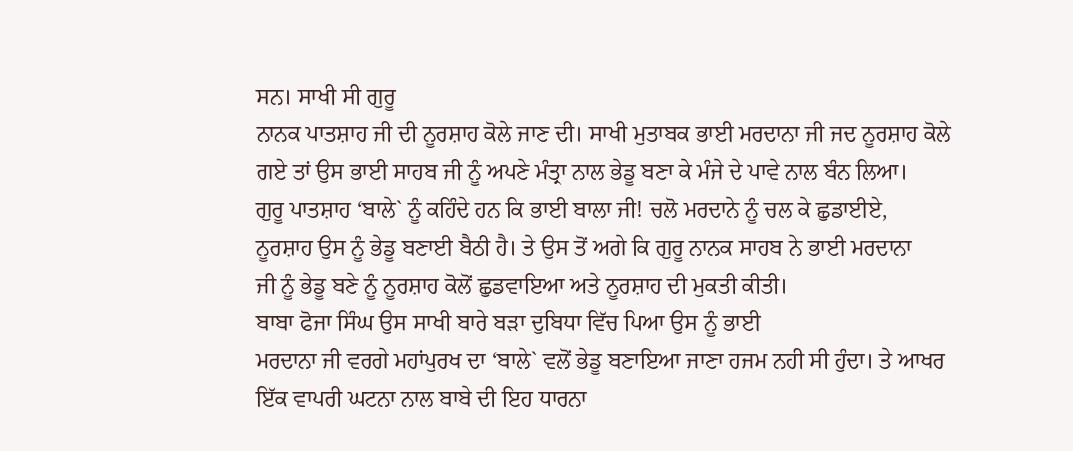ਸਨ। ਸਾਖੀ ਸੀ ਗੁਰੂ
ਨਾਨਕ ਪਾਤਸ਼ਾਹ ਜੀ ਦੀ ਨੂਰਸ਼ਾਹ ਕੋਲੇ ਜਾਣ ਦੀ। ਸਾਖੀ ਮੁਤਾਬਕ ਭਾਈ ਮਰਦਾਨਾ ਜੀ ਜਦ ਨੂਰਸ਼ਾਹ ਕੋਲੇ
ਗਏ ਤਾਂ ਉਸ ਭਾਈ ਸਾਹਬ ਜੀ ਨੂੰ ਅਪਣੇ ਮੰਤ੍ਰਾ ਨਾਲ ਭੇਡੂ ਬਣਾ ਕੇ ਮੰਜੇ ਦੇ ਪਾਵੇ ਨਾਲ ਬੰਨ ਲਿਆ।
ਗੁਰੂ ਪਾਤਸ਼ਾਹ ‘ਬਾਲੇ` ਨੂੰ ਕਹਿੰਦੇ ਹਨ ਕਿ ਭਾਈ ਬਾਲਾ ਜੀ! ਚਲੋ ਮਰਦਾਨੇ ਨੂੰ ਚਲ ਕੇ ਛੁਡਾਈਏ,
ਨੂਰਸ਼ਾਹ ਉਸ ਨੂੰ ਭੇਡੂ ਬਣਾਈ ਬੈਠੀ ਹੈ। ਤੇ ਉਸ ਤੋਂ ਅਗੇ ਕਿ ਗੁਰੂ ਨਾਨਕ ਸਾਹਬ ਨੇ ਭਾਈ ਮਰਦਾਨਾ
ਜੀ ਨੂੰ ਭੇਡੂ ਬਣੇ ਨੂੰ ਨੂਰਸ਼ਾਹ ਕੋਲੋਂ ਛੁਡਵਾਇਆ ਅਤੇ ਨੂਰਸ਼ਾਹ ਦੀ ਮੁਕਤੀ ਕੀਤੀ।
ਬਾਬਾ ਫੋਜਾ ਸਿੰਘ ਉਸ ਸਾਖੀ ਬਾਰੇ ਬੜਾ ਦੁਬਿਧਾ ਵਿੱਚ ਪਿਆ ਉਸ ਨੂੰ ਭਾਈ
ਮਰਦਾਨਾ ਜੀ ਵਰਗੇ ਮਹਾਂਪੁਰਖ ਦਾ ‘ਬਾਲੇ` ਵਲੋਂ ਭੇਡੂ ਬਣਾਇਆ ਜਾਣਾ ਹਜਮ ਨਹੀ ਸੀ ਹੁੰਦਾ। ਤੇ ਆਖਰ
ਇੱਕ ਵਾਪਰੀ ਘਟਨਾ ਨਾਲ ਬਾਬੇ ਦੀ ਇਹ ਧਾਰਨਾ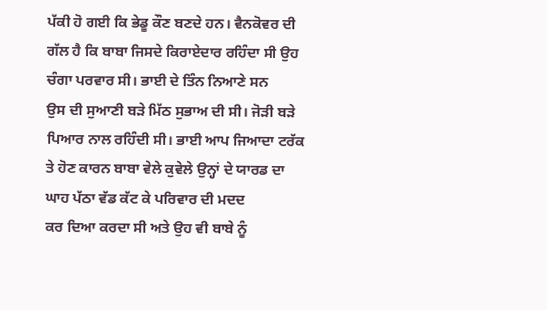ਪੱਕੀ ਹੋ ਗਈ ਕਿ ਭੇਡੂ ਕੌਣ ਬਣਦੇ ਹਨ। ਵੈਨਕੋਵਰ ਦੀ
ਗੱਲ ਹੈ ਕਿ ਬਾਬਾ ਜਿਸਦੇ ਕਿਰਾਏਦਾਰ ਰਹਿੰਦਾ ਸੀ ਉਹ ਚੰਗਾ ਪਰਵਾਰ ਸੀ। ਭਾਈ ਦੇ ਤਿੰਨ ਨਿਆਣੇ ਸਨ
ਉਸ ਦੀ ਸੁਆਣੀ ਬੜੇ ਮਿੱਠ ਸੁਭਾਅ ਦੀ ਸੀ। ਜੋੜੀ ਬੜੇ ਪਿਆਰ ਨਾਲ ਰਹਿੰਦੀ ਸੀ। ਭਾਈ ਆਪ ਜਿਆਦਾ ਟਰੱਕ
ਤੇ ਹੋਣ ਕਾਰਨ ਬਾਬਾ ਵੇਲੇ ਕੁਵੇਲੇ ਉਨ੍ਹਾਂ ਦੇ ਯਾਰਡ ਦਾ ਘਾਹ ਪੱਠਾ ਵੱਡ ਕੱਟ ਕੇ ਪਰਿਵਾਰ ਦੀ ਮਦਦ
ਕਰ ਦਿਆ ਕਰਦਾ ਸੀ ਅਤੇ ਉਹ ਵੀ ਬਾਬੇ ਨੂੰ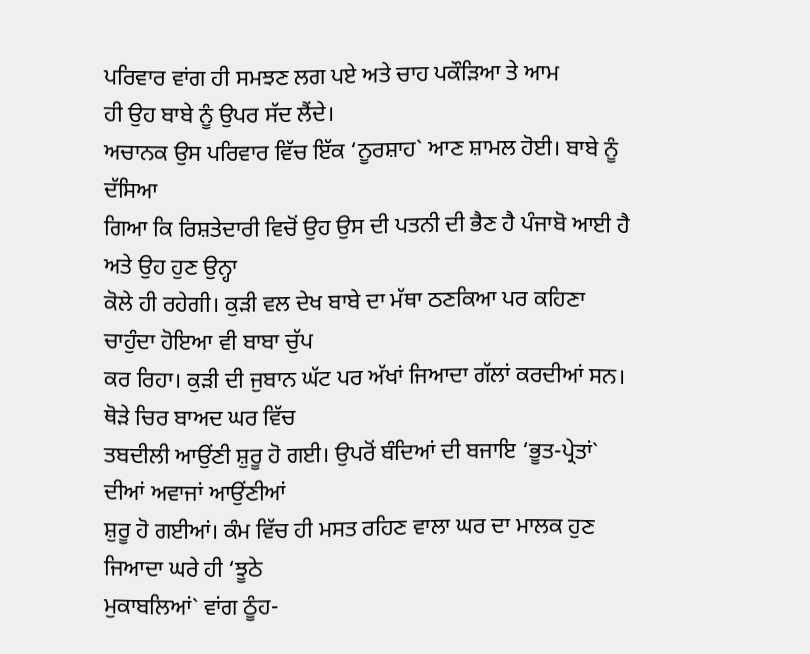ਪਰਿਵਾਰ ਵਾਂਗ ਹੀ ਸਮਝਣ ਲਗ ਪਏ ਅਤੇ ਚਾਹ ਪਕੌੜਿਆ ਤੇ ਆਮ
ਹੀ ਉਹ ਬਾਬੇ ਨੂੰ ਉਪਰ ਸੱਦ ਲੈਂਦੇ।
ਅਚਾਨਕ ਉਸ ਪਰਿਵਾਰ ਵਿੱਚ ਇੱਕ ‘ਨੂਰਸ਼ਾਹ` ਆਣ ਸ਼ਾਮਲ ਹੋਈ। ਬਾਬੇ ਨੂੰ ਦੱਸਿਆ
ਗਿਆ ਕਿ ਰਿਸ਼ਤੇਦਾਰੀ ਵਿਚੋਂ ਉਹ ਉਸ ਦੀ ਪਤਨੀ ਦੀ ਭੈਣ ਹੈ ਪੰਜਾਬੋ ਆਈ ਹੈ ਅਤੇ ਉਹ ਹੁਣ ਉਨ੍ਹਾ
ਕੋਲੇ ਹੀ ਰਹੇਗੀ। ਕੁੜੀ ਵਲ ਦੇਖ ਬਾਬੇ ਦਾ ਮੱਥਾ ਠਣਕਿਆ ਪਰ ਕਹਿਣਾ ਚਾਹੁੰਦਾ ਹੋਇਆ ਵੀ ਬਾਬਾ ਚੁੱਪ
ਕਰ ਰਿਹਾ। ਕੁੜੀ ਦੀ ਜੁਬਾਨ ਘੱਟ ਪਰ ਅੱਖਾਂ ਜਿਆਦਾ ਗੱਲਾਂ ਕਰਦੀਆਂ ਸਨ। ਥੋੜੇ ਚਿਰ ਬਾਅਦ ਘਰ ਵਿੱਚ
ਤਬਦੀਲੀ ਆਉਂਣੀ ਸ਼ੁਰੂ ਹੋ ਗਈ। ਉਪਰੋਂ ਬੰਦਿਆਂ ਦੀ ਬਜਾਇ ‘ਭੂਤ-ਪ੍ਰੇਤਾਂ` ਦੀਆਂ ਅਵਾਜਾਂ ਆਉਂਣੀਆਂ
ਸ਼ੁਰੂ ਹੋ ਗਈਆਂ। ਕੰਮ ਵਿੱਚ ਹੀ ਮਸਤ ਰਹਿਣ ਵਾਲਾ ਘਰ ਦਾ ਮਾਲਕ ਹੁਣ ਜਿਆਦਾ ਘਰੇ ਹੀ ‘ਝੂਠੇ
ਮੁਕਾਬਲਿਆਂ` ਵਾਂਗ ਠੂੰਹ-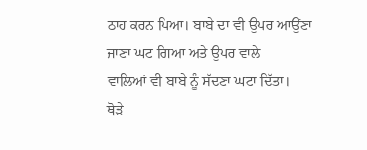ਠਾਹ ਕਰਨ ਪਿਆ। ਬਾਬੇ ਦਾ ਵੀ ਉਪਰ ਆਉਂਣਾ ਜਾਣਾ ਘਟ ਗਿਆ ਅਤੇ ਉਪਰ ਵਾਲੇ
ਵਾਲਿਆਂ ਵੀ ਬਾਬੇ ਨੂੰ ਸੱਦਣਾ ਘਟਾ ਦਿੱਤਾ।
ਥੋੜੇ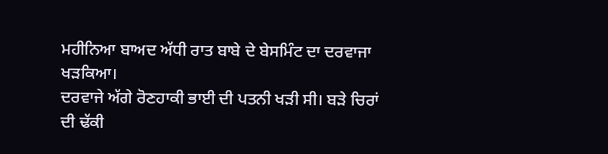ਮਹੀਨਿਆ ਬਾਅਦ ਅੱਧੀ ਰਾਤ ਬਾਬੇ ਦੇ ਬੇਸਮਿੰਟ ਦਾ ਦਰਵਾਜਾ ਖੜਕਿਆ।
ਦਰਵਾਜੇ ਅੱਗੇ ਰੋਣਹਾਕੀ ਭਾਈ ਦੀ ਪਤਨੀ ਖੜੀ ਸੀ। ਬੜੇ ਚਿਰਾਂ ਦੀ ਢੱਕੀ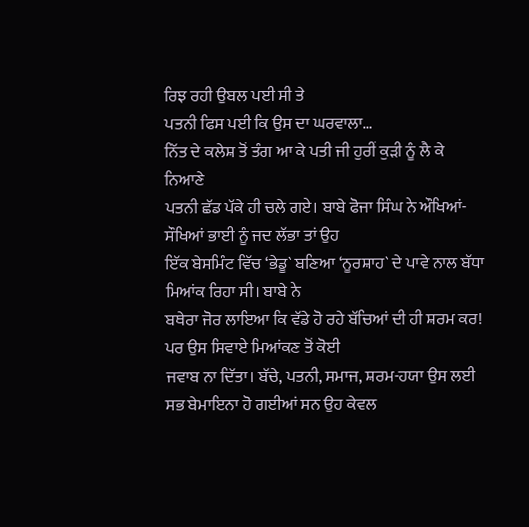ਰਿਝ ਰਹੀ ਉਬਲ ਪਈ ਸੀ ਤੇ
ਪਤਨੀ ਫਿਸ ਪਈ ਕਿ ਉਸ ਦਾ ਘਰਵਾਲਾ…
ਨਿੱਤ ਦੇ ਕਲੇਸ਼ ਤੋਂ ਤੰਗ ਆ ਕੇ ਪਤੀ ਜੀ ਹੁਰੀਂ ਕੁੜੀ ਨੂੰ ਲੈ ਕੇ ਨਿਆਣੇ
ਪਤਨੀ ਛੱਡ ਪੱਕੇ ਹੀ ਚਲੇ ਗਏ। ਬਾਬੇ ਫੋਜਾ ਸਿੰਘ ਨੇ ਔਖਿਆਂ-ਸੌਖਿਆਂ ਭਾਈ ਨੂੰ ਜਦ ਲੱਭਾ ਤਾਂ ਉਹ
ਇੱਕ ਬੇਸਮਿੰਟ ਵਿੱਚ ‘ਭੇਡੂ` ਬਣਿਆ ‘ਨੂਰਸ਼ਾਹ` ਦੇ ਪਾਵੇ ਨਾਲ ਬੱਧਾ ਮਿਆਂਕ ਰਿਹਾ ਸੀ। ਬਾਬੇ ਨੇ
ਬਥੇਰਾ ਜੋਰ ਲਾਇਆ ਕਿ ਵੱਡੇ ਹੋ ਰਹੇ ਬੱਚਿਆਂ ਦੀ ਹੀ ਸ਼ਰਮ ਕਰ! ਪਰ ਉਸ ਸਿਵਾਏ ਮਿਆਂਕਣ ਤੋਂ ਕੋਈ
ਜਵਾਬ ਨਾ ਦਿੱਤਾ। ਬੱਚੇ, ਪਤਨੀ, ਸਮਾਜ, ਸ਼ਰਮ-ਹਯਾ ਉਸ ਲਈ ਸਭ ਬੇਮਾਇਨਾ ਹੋ ਗਈਆਂ ਸਨ ਉਹ ਕੇਵਲ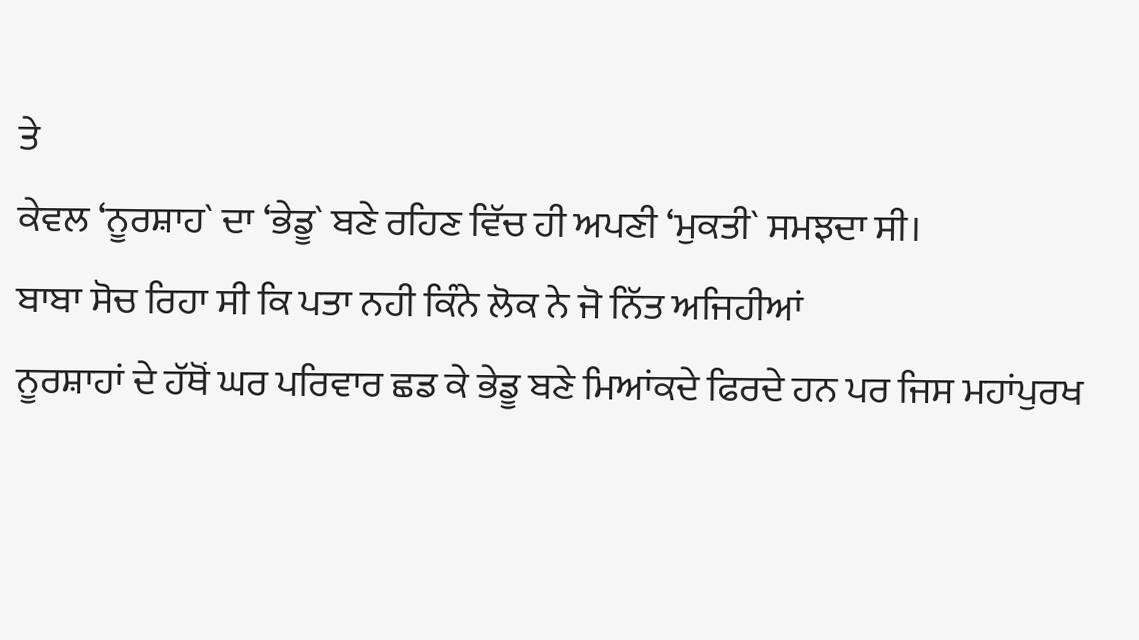ਤੇ
ਕੇਵਲ ‘ਨੂਰਸ਼ਾਹ` ਦਾ ‘ਭੇਡੂ` ਬਣੇ ਰਹਿਣ ਵਿੱਚ ਹੀ ਅਪਣੀ ‘ਮੁਕਤੀ` ਸਮਝਦਾ ਸੀ।
ਬਾਬਾ ਸੋਚ ਰਿਹਾ ਸੀ ਕਿ ਪਤਾ ਨਹੀ ਕਿੰਨੇ ਲੋਕ ਨੇ ਜੋ ਨਿੱਤ ਅਜਿਹੀਆਂ
ਨੂਰਸ਼ਾਹਾਂ ਦੇ ਹੱਥੋਂ ਘਰ ਪਰਿਵਾਰ ਛਡ ਕੇ ਭੇਡੂ ਬਣੇ ਮਿਆਂਕਦੇ ਫਿਰਦੇ ਹਨ ਪਰ ਜਿਸ ਮਹਾਂਪੁਰਖ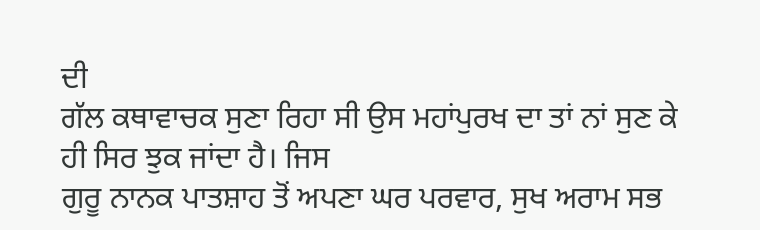ਦੀ
ਗੱਲ ਕਥਾਵਾਚਕ ਸੁਣਾ ਰਿਹਾ ਸੀ ਉਸ ਮਹਾਂਪੁਰਖ ਦਾ ਤਾਂ ਨਾਂ ਸੁਣ ਕੇ ਹੀ ਸਿਰ ਝੁਕ ਜਾਂਦਾ ਹੈ। ਜਿਸ
ਗੁਰੂ ਨਾਨਕ ਪਾਤਸ਼ਾਹ ਤੋਂ ਅਪਣਾ ਘਰ ਪਰਵਾਰ, ਸੁਖ ਅਰਾਮ ਸਭ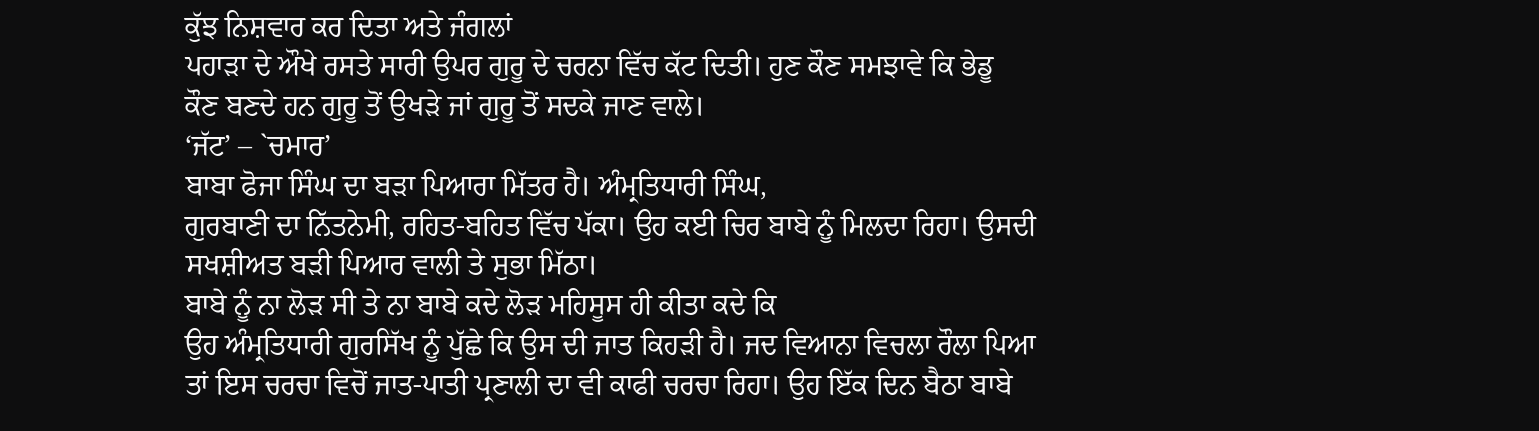ਕੁੱਝ ਨਿਸ਼ਵਾਰ ਕਰ ਦਿਤਾ ਅਤੇ ਜੰਗਲਾਂ
ਪਹਾੜਾ ਦੇ ਔਖੇ ਰਸਤੇ ਸਾਰੀ ਉਪਰ ਗੁਰੂ ਦੇ ਚਰਨਾ ਵਿੱਚ ਕੱਟ ਦਿਤੀ। ਹੁਣ ਕੌਣ ਸਮਝਾਵੇ ਕਿ ਭੇਡੂ
ਕੌਣ ਬਣਦੇ ਹਨ ਗੁਰੂ ਤੋਂ ਉਖੜੇ ਜਾਂ ਗੁਰੂ ਤੋਂ ਸਦਕੇ ਜਾਣ ਵਾਲੇ।
‘ਜੱਟ’ – `ਚਮਾਰ’
ਬਾਬਾ ਫੋਜਾ ਸਿੰਘ ਦਾ ਬੜਾ ਪਿਆਰਾ ਮਿੱਤਰ ਹੈ। ਅੰਮ੍ਰਤਿਧਾਰੀ ਸਿੰਘ,
ਗੁਰਬਾਣੀ ਦਾ ਨਿੱਤਨੇਮੀ, ਰਹਿਤ-ਬਹਿਤ ਵਿੱਚ ਪੱਕਾ। ਉਹ ਕਈ ਚਿਰ ਬਾਬੇ ਨੂੰ ਮਿਲਦਾ ਰਿਹਾ। ਉਸਦੀ
ਸਖਸ਼ੀਅਤ ਬੜੀ ਪਿਆਰ ਵਾਲੀ ਤੇ ਸੁਭਾ ਮਿੱਠਾ।
ਬਾਬੇ ਨੂੰ ਨਾ ਲੋੜ ਸੀ ਤੇ ਨਾ ਬਾਬੇ ਕਦੇ ਲੋੜ ਮਹਿਸੂਸ ਹੀ ਕੀਤਾ ਕਦੇ ਕਿ
ਉਹ ਅੰਮ੍ਰਤਿਧਾਰੀ ਗੁਰਸਿੱਖ ਨੂੰ ਪੁੱਛੇ ਕਿ ਉਸ ਦੀ ਜਾਤ ਕਿਹੜੀ ਹੈ। ਜਦ ਵਿਆਨਾ ਵਿਚਲਾ ਰੌਲਾ ਪਿਆ
ਤਾਂ ਇਸ ਚਰਚਾ ਵਿਚੋਂ ਜਾਤ-ਪਾਤੀ ਪ੍ਰਣਾਲੀ ਦਾ ਵੀ ਕਾਫੀ ਚਰਚਾ ਰਿਹਾ। ਉਹ ਇੱਕ ਦਿਨ ਬੈਠਾ ਬਾਬੇ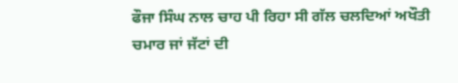ਫੌਜਾ ਸਿੰਘ ਨਾਲ ਚਾਹ ਪੀ ਰਿਹਾ ਸੀ ਗੱਲ ਚਲਦਿਆਂ ਅਖੌਤੀ ਚਮਾਰ ਜਾਂ ਜੱਟਾਂ ਦੀ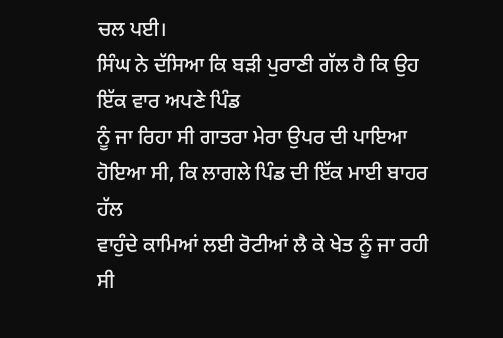ਚਲ ਪਈ।
ਸਿੰਘ ਨੇ ਦੱਸਿਆ ਕਿ ਬੜੀ ਪੁਰਾਣੀ ਗੱਲ ਹੈ ਕਿ ਉਹ ਇੱਕ ਵਾਰ ਅਪਣੇ ਪਿੰਡ
ਨੂੰ ਜਾ ਰਿਹਾ ਸੀ ਗਾਤਰਾ ਮੇਰਾ ਉਪਰ ਦੀ ਪਾਇਆ ਹੋਇਆ ਸੀ, ਕਿ ਲਾਗਲੇ ਪਿੰਡ ਦੀ ਇੱਕ ਮਾਈ ਬਾਹਰ ਹੱਲ
ਵਾਹੁੰਦੇ ਕਾਮਿਆਂ ਲਈ ਰੋਟੀਆਂ ਲੈ ਕੇ ਖੇਤ ਨੂੰ ਜਾ ਰਹੀ ਸੀ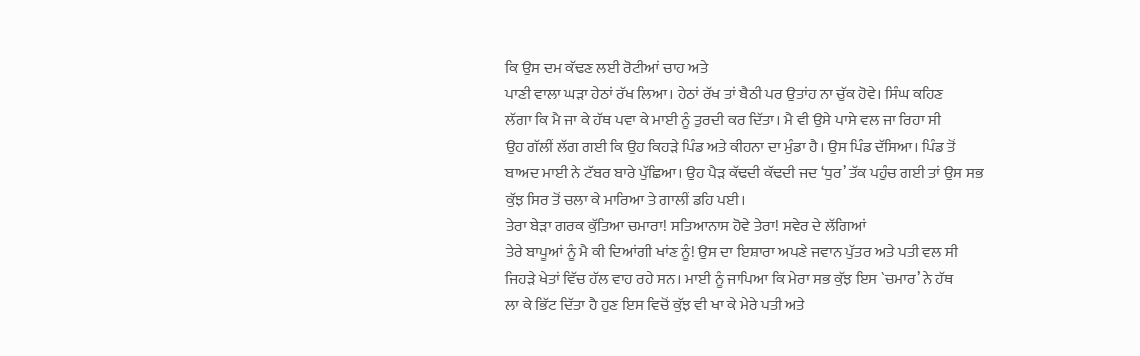ਕਿ ਉਸ ਦਮ ਕੱਢਣ ਲਈ ਰੋਟੀਆਂ ਚਾਹ ਅਤੇ
ਪਾਣੀ ਵਾਲਾ ਘੜਾ ਹੇਠਾਂ ਰੱਖ ਲਿਆ। ਹੇਠਾਂ ਰੱਖ ਤਾਂ ਬੈਠੀ ਪਰ ਉਤਾਂਹ ਨਾ ਚੁੱਕ ਹੋਵੇ। ਸਿੰਘ ਕਹਿਣ
ਲੱਗਾ ਕਿ ਮੈ ਜਾ ਕੇ ਹੱਥ ਪਵਾ ਕੇ ਮਾਈ ਨੂੰ ਤੁਰਦੀ ਕਰ ਦਿੱਤਾ। ਮੈ ਵੀ ਉਸੇ ਪਾਸੇ ਵਲ ਜਾ ਰਿਹਾ ਸੀ
ਉਹ ਗੱਲੀਂ ਲੱਗ ਗਈ ਕਿ ਉਹ ਕਿਹੜੇ ਪਿੰਡ ਅਤੇ ਕੀਹਨਾ ਦਾ ਮੁੰਡਾ ਹੈ। ਉਸ ਪਿੰਡ ਦੱਸਿਆ। ਪਿੰਡ ਤੋਂ
ਬਾਅਦ ਮਾਈ ਨੇ ਟੱਬਰ ਬਾਰੇ ਪੁੱਛਿਆ। ਉਹ ਪੈੜ ਕੱਢਦੀ ਕੱਢਦੀ ਜਦ ‘ਧੁਰ’ ਤੱਕ ਪਹੁੰਚ ਗਈ ਤਾਂ ਉਸ ਸਭ
ਕੁੱਝ ਸਿਰ ਤੋਂ ਚਲਾ ਕੇ ਮਾਰਿਆ ਤੇ ਗਾਲੀਂ ਡਹਿ ਪਈ।
ਤੇਰਾ ਬੇੜਾ ਗਰਕ ਕੁੱਤਿਆ ਚਮਾਰਾ! ਸਤਿਆਨਾਸ ਹੋਵੇ ਤੇਰਾ! ਸਵੇਰ ਦੇ ਲੱਗਿਆਂ
ਤੇਰੇ ਬਾਪੂਆਂ ਨੂੰ ਮੈ ਕੀ ਦਿਆਂਗੀ ਖਾਂਣ ਨੂੰ! ਉਸ ਦਾ ਇਸ਼ਾਰਾ ਅਪਣੇ ਜਵਾਨ ਪੁੱਤਰ ਅਤੇ ਪਤੀ ਵਲ ਸੀ
ਜਿਹੜੇ ਖੇਤਾਂ ਵਿੱਚ ਹੱਲ ਵਾਹ ਰਹੇ ਸਨ। ਮਾਈ ਨੂੰ ਜਾਪਿਆ ਕਿ ਮੇਰਾ ਸਭ ਕੁੱਝ ਇਸ `ਚਮਾਰ’ ਨੇ ਹੱਥ
ਲਾ ਕੇ ਭਿੱਟ ਦਿੱਤਾ ਹੈ ਹੁਣ ਇਸ ਵਿਚੋਂ ਕੁੱਝ ਵੀ ਖਾ ਕੇ ਮੇਰੇ ਪਤੀ ਅਤੇ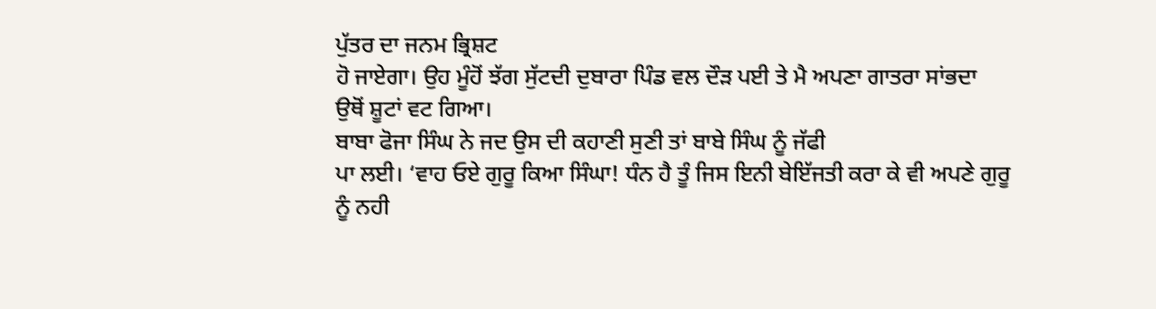ਪੁੱਤਰ ਦਾ ਜਨਮ ਭ੍ਰਿਸ਼ਟ
ਹੋ ਜਾਏਗਾ। ਉਹ ਮੂੰਹੋਂ ਝੱਗ ਸੁੱਟਦੀ ਦੁਬਾਰਾ ਪਿੰਡ ਵਲ ਦੌੜ ਪਈ ਤੇ ਮੈ ਅਪਣਾ ਗਾਤਰਾ ਸਾਂਭਦਾ
ਉਥੋਂ ਸ਼ੂਟਾਂ ਵਟ ਗਿਆ।
ਬਾਬਾ ਫੋਜਾ ਸਿੰਘ ਨੇ ਜਦ ਉਸ ਦੀ ਕਹਾਣੀ ਸੁਣੀ ਤਾਂ ਬਾਬੇ ਸਿੰਘ ਨੂੰ ਜੱਫੀ
ਪਾ ਲਈ। ‘ਵਾਹ ਓਏ ਗੁਰੂ ਕਿਆ ਸਿੰਘਾ! ਧੰਨ ਹੈ ਤੂੰ ਜਿਸ ਇਨੀ ਬੇਇੱਜਤੀ ਕਰਾ ਕੇ ਵੀ ਅਪਣੇ ਗੁਰੂ
ਨੂੰ ਨਹੀ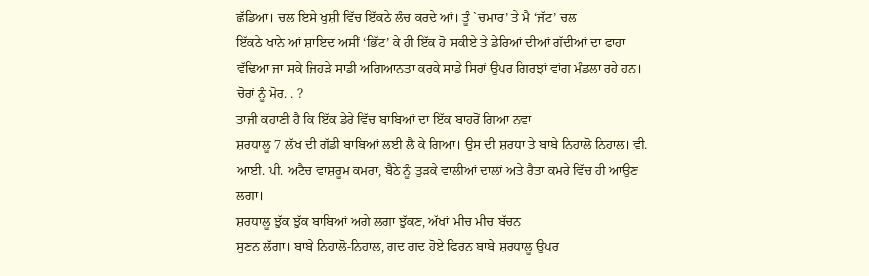ਛੱਡਿਆ। ਚਲ ਇਸੇ ਖੁਸ਼ੀ ਵਿੱਚ ਇੱਕਠੇ ਲੰਚ ਕਰਦੇ ਆਂ। ਤੂੰ `ਚਮਾਰ’ ਤੇ ਮੈ ‘ਜੱਟ’ ਚਲ
ਇੱਕਠੇ ਖਾਨੇ ਆਂ ਸ਼ਾਇਦ ਅਸੀਂ ‘ਭਿੱਟ’ ਕੇ ਹੀ ਇੱਕ ਹੋ ਸਕੀਏ ਤੇ ਡੇਰਿਆਂ ਦੀਆਂ ਗੱਦੀਆਂ ਦਾ ਫਾਹਾ
ਵੱਢਿਆ ਜਾ ਸਕੇ ਜਿਹੜੇ ਸਾਡੀ ਅਗਿਆਨਤਾ ਕਰਕੇ ਸਾਡੇ ਸਿਰਾਂ ਉਪਰ ਗਿਰਝਾਂ ਵਾਂਗ ਮੰਡਲਾ ਰਹੇ ਹਨ।
ਚੋਰਾਂ ਨੂੰ ਮੋਰ. . ?
ਤਾਜੀ ਕਹਾਣੀ ਹੈ ਕਿ ਇੱਕ ਡੇਰੇ ਵਿੱਚ ਬਾਬਿਆਂ ਦਾ ਇੱਕ ਬਾਹਰੋਂ ਗਿਆ ਨਵਾ
ਸ਼ਰਧਾਲੂ 7 ਲੱਖ ਦੀ ਗੱਡੀ ਬਾਬਿਆਂ ਲਈ ਲੈ ਕੇ ਗਿਆ। ਉਸ ਦੀ ਸ਼ਰਧਾ ਤੇ ਬਾਬੇ ਨਿਹਾਲੋ ਨਿਹਾਲ। ਵੀ.
ਆਈ. ਪੀ. ਅਟੈਚ ਵਾਸ਼ਰੂਮ ਕਮਰਾ, ਬੈਠੇ ਨੂੰ ਤੁੜਕੇ ਵਾਲੀਆਂ ਦਾਲਾਂ ਅਤੇ ਰੈਤਾ ਕਮਰੇ ਵਿੱਚ ਹੀ ਆਉਣ
ਲਗਾ।
ਸ਼ਰਧਾਲੂ ਝੁੱਕ ਝੁੱਕ ਬਾਬਿਆਂ ਅਗੇ ਲਗਾ ਝੁੱਕਣ, ਅੱਖਾਂ ਮੀਚ ਮੀਚ ਬੱਚਨ
ਸੁਣਨ ਲੱਗਾ। ਬਾਬੇ ਨਿਹਾਲੋ-ਨਿਹਾਲ, ਗਦ ਗਦ ਹੋਏ ਫਿਰਨ ਬਾਬੇ ਸ਼ਰਧਾਲੂ ਉਪਰ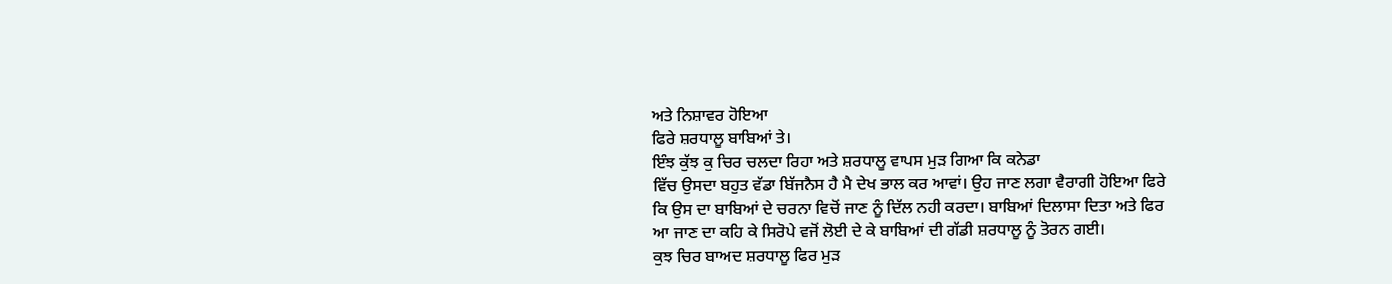ਅਤੇ ਨਿਸ਼ਾਵਰ ਹੋਇਆ
ਫਿਰੇ ਸ਼ਰਧਾਲੂ ਬਾਬਿਆਂ ਤੇ।
ਇੰਝ ਕੁੱਝ ਕੁ ਚਿਰ ਚਲਦਾ ਰਿਹਾ ਅਤੇ ਸ਼ਰਧਾਲੂ ਵਾਪਸ ਮੁੜ ਗਿਆ ਕਿ ਕਨੇਡਾ
ਵਿੱਚ ਉਸਦਾ ਬਹੁਤ ਵੱਡਾ ਬਿੱਜਨੈਸ ਹੈ ਮੈ ਦੇਖ ਭਾਲ ਕਰ ਆਵਾਂ। ਉਹ ਜਾਣ ਲਗਾ ਵੈਰਾਗੀ ਹੋਇਆ ਫਿਰੇ
ਕਿ ਉਸ ਦਾ ਬਾਬਿਆਂ ਦੇ ਚਰਨਾ ਵਿਚੋਂ ਜਾਣ ਨੂੰ ਦਿੱਲ ਨਹੀ ਕਰਦਾ। ਬਾਬਿਆਂ ਦਿਲਾਸਾ ਦਿਤਾ ਅਤੇ ਫਿਰ
ਆ ਜਾਣ ਦਾ ਕਹਿ ਕੇ ਸਿਰੋਪੇ ਵਜੋਂ ਲੋਈ ਦੇ ਕੇ ਬਾਬਿਆਂ ਦੀ ਗੱਡੀ ਸ਼ਰਧਾਲੂ ਨੂੰ ਤੋਰਨ ਗਈ।
ਕੁਝ ਚਿਰ ਬਾਅਦ ਸ਼ਰਧਾਲੂ ਫਿਰ ਮੁੜ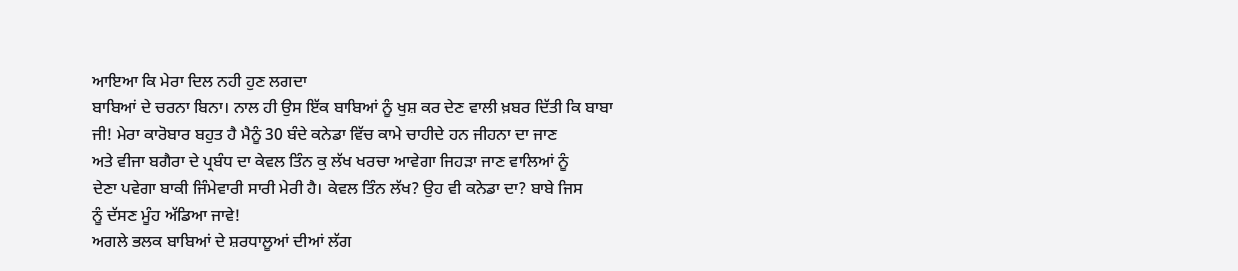ਆਇਆ ਕਿ ਮੇਰਾ ਦਿਲ ਨਹੀ ਹੁਣ ਲਗਦਾ
ਬਾਬਿਆਂ ਦੇ ਚਰਨਾ ਬਿਨਾ। ਨਾਲ ਹੀ ਉਸ ਇੱਕ ਬਾਬਿਆਂ ਨੂੰ ਖੁਸ਼ ਕਰ ਦੇਣ ਵਾਲੀ ਖ਼ਬਰ ਦਿੱਤੀ ਕਿ ਬਾਬਾ
ਜੀ! ਮੇਰਾ ਕਾਰੋਬਾਰ ਬਹੁਤ ਹੈ ਮੈਨੂੰ 30 ਬੰਦੇ ਕਨੇਡਾ ਵਿੱਚ ਕਾਮੇ ਚਾਹੀਦੇ ਹਨ ਜੀਹਨਾ ਦਾ ਜਾਣ
ਅਤੇ ਵੀਜਾ ਬਗੈਰਾ ਦੇ ਪ੍ਰਬੰਧ ਦਾ ਕੇਵਲ ਤਿੰਨ ਕੁ ਲੱਖ ਖਰਚਾ ਆਵੇਗਾ ਜਿਹੜਾ ਜਾਣ ਵਾਲਿਆਂ ਨੂੰ
ਦੇਣਾ ਪਵੇਗਾ ਬਾਕੀ ਜਿੰਮੇਵਾਰੀ ਸਾਰੀ ਮੇਰੀ ਹੈ। ਕੇਵਲ ਤਿੰਨ ਲੱਖ? ਉਹ ਵੀ ਕਨੇਡਾ ਦਾ? ਬਾਬੇ ਜਿਸ
ਨੂੰ ਦੱਸਣ ਮੂੰਹ ਅੱਡਿਆ ਜਾਵੇ!
ਅਗਲੇ ਭਲਕ ਬਾਬਿਆਂ ਦੇ ਸ਼ਰਧਾਲੂਆਂ ਦੀਆਂ ਲੱਗ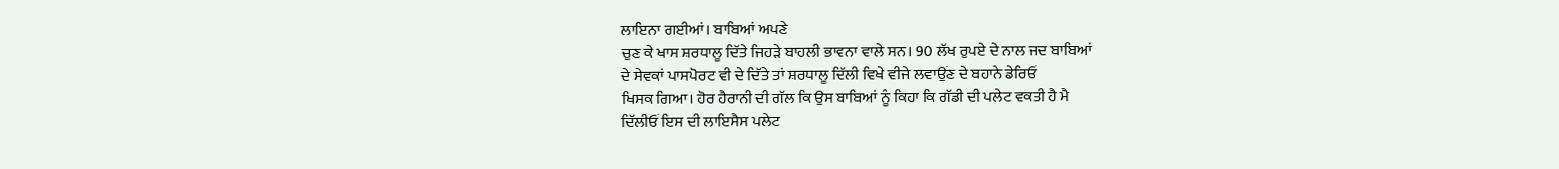ਲਾਇਨਾ ਗਈਆਂ। ਬਾਬਿਆਂ ਅਪਣੇ
ਚੁਣ ਕੇ ਖਾਸ ਸ਼ਰਧਾਲੂ ਦਿੱਤੇ ਜਿਹੜੇ ਬਾਹਲੀ ਭਾਵਨਾ ਵਾਲੇ ਸਨ। 90 ਲੱਖ ਰੁਪਏ ਦੇ ਨਾਲ ਜਦ ਬਾਬਿਆਂ
ਦੇ ਸੇਵਕਾਂ ਪਾਸਪੋਰਟ ਵੀ ਦੇ ਦਿੱਤੇ ਤਾਂ ਸ਼ਰਧਾਲੂ ਦਿੱਲੀ ਵਿਖੇ ਵੀਜੇ ਲਵਾਉਂਣ ਦੇ ਬਹਾਨੇ ਡੇਰਿਓਂ
ਖਿਸਕ ਗਿਆ। ਹੋਰ ਹੈਰਾਨੀ ਦੀ ਗੱਲ ਕਿ ਉਸ ਬਾਬਿਆਂ ਨੂੰ ਕਿਹਾ ਕਿ ਗੱਡੀ ਦੀ ਪਲੇਟ ਵਕਤੀ ਹੈ ਮੈ
ਦਿੱਲੀਓਂ ਇਸ ਦੀ ਲਾਇਸੈਸ ਪਲੇਟ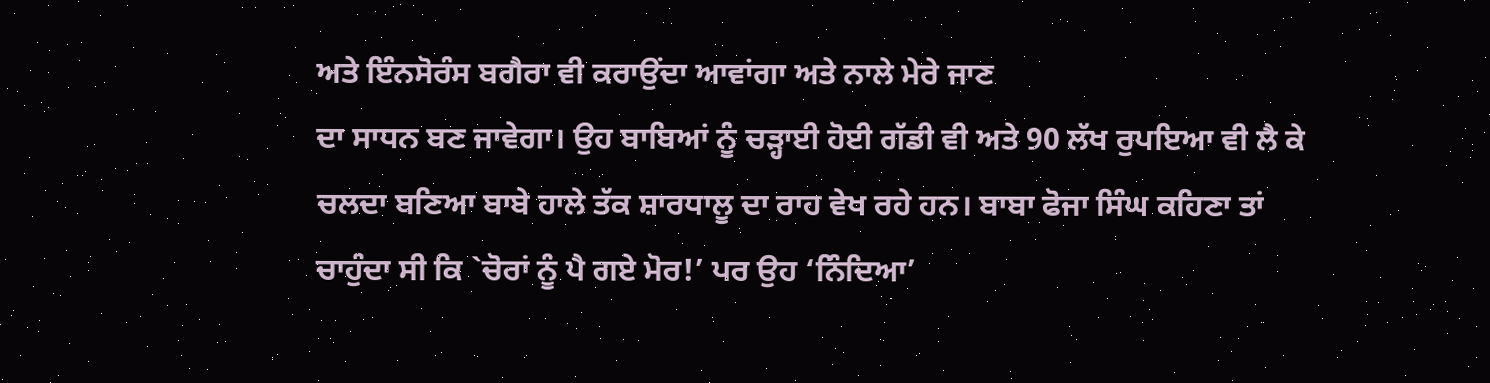ਅਤੇ ਇੰਨਸੋਰੰਸ ਬਗੈਰਾ ਵੀ ਕਰਾਉਂਦਾ ਆਵਾਂਗਾ ਅਤੇ ਨਾਲੇ ਮੇਰੇ ਜਾਣ
ਦਾ ਸਾਧਨ ਬਣ ਜਾਵੇਗਾ। ਉਹ ਬਾਬਿਆਂ ਨੂੰ ਚੜ੍ਹਾਈ ਹੋਈ ਗੱਡੀ ਵੀ ਅਤੇ 90 ਲੱਖ ਰੁਪਇਆ ਵੀ ਲੈ ਕੇ
ਚਲਦਾ ਬਣਿਆ ਬਾਬੇ ਹਾਲੇ ਤੱਕ ਸ਼ਾਰਧਾਲੂ ਦਾ ਰਾਹ ਵੇਖ ਰਹੇ ਹਨ। ਬਾਬਾ ਫੋਜਾ ਸਿੰਘ ਕਹਿਣਾ ਤਾਂ
ਚਾਹੁੰਦਾ ਸੀ ਕਿ `ਚੋਰਾਂ ਨੂੰ ਪੈ ਗਏ ਮੋਰ!’ ਪਰ ਉਹ ‘ਨਿੰਦਿਆ’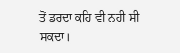ਤੋਂ ਡਰਦਾ ਕਹਿ ਵੀ ਨਹੀ ਸੀ ਸਕਦਾ।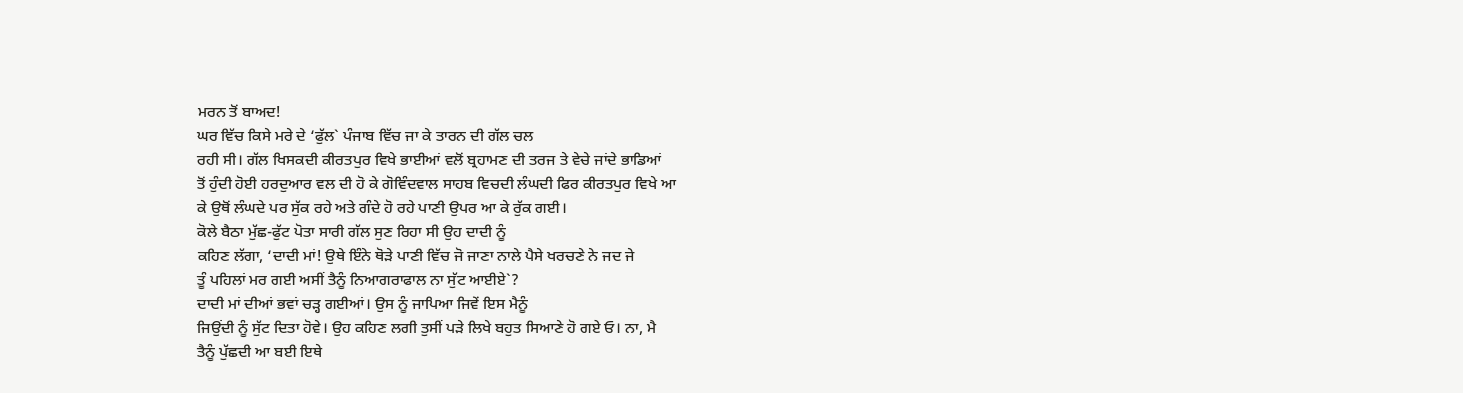ਮਰਨ ਤੋਂ ਬਾਅਦ!
ਘਰ ਵਿੱਚ ਕਿਸੇ ਮਰੇ ਦੇ ‘ਫੁੱਲ` ਪੰਜਾਬ ਵਿੱਚ ਜਾ ਕੇ ਤਾਰਨ ਦੀ ਗੱਲ ਚਲ
ਰਹੀ ਸੀ। ਗੱਲ ਖਿਸਕਦੀ ਕੀਰਤਪੁਰ ਵਿਖੇ ਭਾਈਆਂ ਵਲੋਂ ਬ੍ਰਹਾਮਣ ਦੀ ਤਰਜ ਤੇ ਵੇਚੇ ਜਾਂਦੇ ਭਾਡਿਆਂ
ਤੋਂ ਹੁੰਦੀ ਹੋਈ ਹਰਦੁਆਰ ਵਲ ਦੀ ਹੋ ਕੇ ਗੋਵਿੰਦਵਾਲ ਸਾਹਬ ਵਿਚਦੀ ਲੰਘਦੀ ਫਿਰ ਕੀਰਤਪੁਰ ਵਿਖੇ ਆ
ਕੇ ਉਥੋਂ ਲੰਘਦੇ ਪਰ ਸੁੱਕ ਰਹੇ ਅਤੇ ਗੰਦੇ ਹੋ ਰਹੇ ਪਾਣੀ ਉਪਰ ਆ ਕੇ ਰੁੱਕ ਗਈ।
ਕੋਲੇ ਬੈਠਾ ਮੁੱਛ-ਫੁੱਟ ਪੋਤਾ ਸਾਰੀ ਗੱਲ ਸੁਣ ਰਿਹਾ ਸੀ ਉਹ ਦਾਦੀ ਨੂੰ
ਕਹਿਣ ਲੱਗਾ, ‘ਦਾਦੀ ਮਾਂ! ਉਥੇ ਇੰਨੇ ਥੋੜੇ ਪਾਣੀ ਵਿੱਚ ਜੋ ਜਾਣਾ ਨਾਲੇ ਪੈਸੇ ਖਰਚਣੇ ਨੇ ਜਦ ਜੇ
ਤੂੰ ਪਹਿਲਾਂ ਮਰ ਗਈ ਅਸੀਂ ਤੈਨੂੰ ਨਿਆਗਰਾਫਾਲ ਨਾ ਸੁੱਟ ਆਈਏ`?
ਦਾਦੀ ਮਾਂ ਦੀਆਂ ਭਵਾਂ ਚੜ੍ਹ ਗਈਆਂ। ਉਸ ਨੂੰ ਜਾਪਿਆ ਜਿਵੇਂ ਇਸ ਮੈਨੂੰ
ਜਿਉਂਦੀ ਨੂੰ ਸੁੱਟ ਦਿਤਾ ਹੋਵੇ। ਉਹ ਕਹਿਣ ਲਗੀ ਤੁਸੀਂ ਪੜੇ ਲਿਖੇ ਬਹੁਤ ਸਿਆਣੇ ਹੋ ਗਏ ਓ। ਨਾ, ਮੈ
ਤੈਨੂੰ ਪੁੱਛਦੀ ਆ ਬਈ ਇਥੇ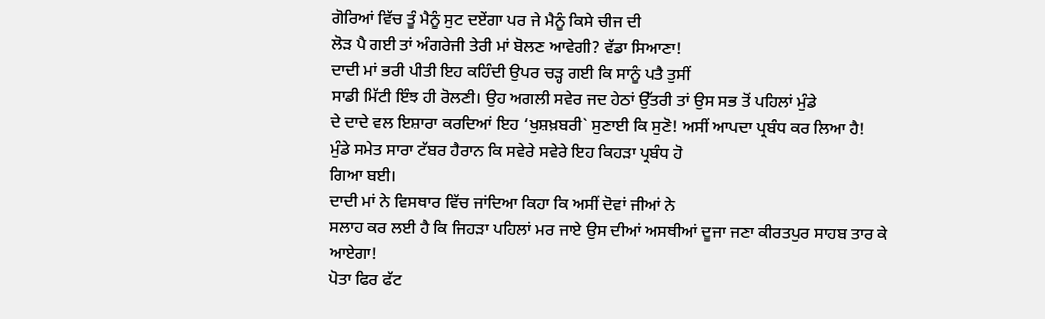ਗੋਰਿਆਂ ਵਿੱਚ ਤੂੰ ਮੈਨੂੰ ਸੁਟ ਦਏਂਗਾ ਪਰ ਜੇ ਮੈਨੂੰ ਕਿਸੇ ਚੀਜ ਦੀ
ਲੋੜ ਪੈ ਗਈ ਤਾਂ ਅੰਗਰੇਜੀ ਤੇਰੀ ਮਾਂ ਬੋਲਣ ਆਵੇਗੀ? ਵੱਡਾ ਸਿਆਣਾ!
ਦਾਦੀ ਮਾਂ ਭਰੀ ਪੀਤੀ ਇਹ ਕਹਿੰਦੀ ਉਪਰ ਚੜ੍ਹ ਗਈ ਕਿ ਸਾਨੂੰ ਪਤੈ ਤੁਸੀਂ
ਸਾਡੀ ਮਿੱਟੀ ਇੰਝ ਹੀ ਰੋਲਣੀ। ਉਹ ਅਗਲੀ ਸਵੇਰ ਜਦ ਹੇਠਾਂ ਉੱਤਰੀ ਤਾਂ ਉਸ ਸਭ ਤੋਂ ਪਹਿਲਾਂ ਮੁੰਡੇ
ਦੇ ਦਾਦੇ ਵਲ ਇਸ਼ਾਰਾ ਕਰਦਿਆਂ ਇਹ ‘ਖੁਸ਼ਖ਼ਬਰੀ` ਸੁਣਾਈ ਕਿ ਸੁਣੋ! ਅਸੀਂ ਆਪਦਾ ਪ੍ਰਬੰਧ ਕਰ ਲਿਆ ਹੈ!
ਮੁੰਡੇ ਸਮੇਤ ਸਾਰਾ ਟੱਬਰ ਹੈਰਾਨ ਕਿ ਸਵੇਰੇ ਸਵੇਰੇ ਇਹ ਕਿਹੜਾ ਪ੍ਰਬੰਧ ਹੋ
ਗਿਆ ਬਈ।
ਦਾਦੀ ਮਾਂ ਨੇ ਵਿਸਥਾਰ ਵਿੱਚ ਜਾਂਦਿਆ ਕਿਹਾ ਕਿ ਅਸੀਂ ਦੋਵਾਂ ਜੀਆਂ ਨੇ
ਸਲਾਹ ਕਰ ਲਈ ਹੈ ਕਿ ਜਿਹੜਾ ਪਹਿਲਾਂ ਮਰ ਜਾਏ ਉਸ ਦੀਆਂ ਅਸਥੀਆਂ ਦੂਜਾ ਜਣਾ ਕੀਰਤਪੁਰ ਸਾਹਬ ਤਾਰ ਕੇ
ਆਏਗਾ!
ਪੋਤਾ ਫਿਰ ਫੱਟ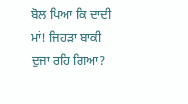ਬੋਲ ਪਿਆ ਕਿ ਦਾਦੀ ਮਾਂ! ਜਿਹੜਾ ਬਾਕੀ ਦੁਜਾ ਰਹਿ ਗਿਆ?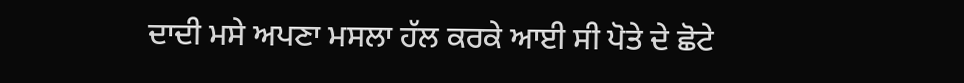ਦਾਦੀ ਮਸੇ ਅਪਣਾ ਮਸਲਾ ਹੱਲ ਕਰਕੇ ਆਈ ਸੀ ਪੋਤੇ ਦੇ ਛੋਟੇ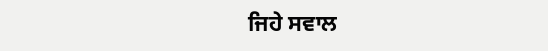ਜਿਹੇ ਸਵਾਲ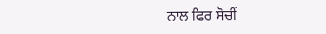ਨਾਲ ਫਿਰ ਸੋਚੀਂ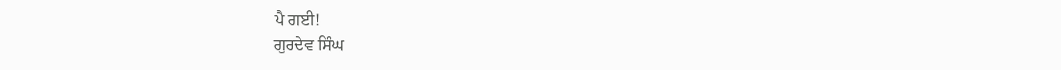ਪੈ ਗਈ!
ਗੁਰਦੇਵ ਸਿੰਘ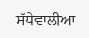ਸੱਧੇਵਾਲੀਆ